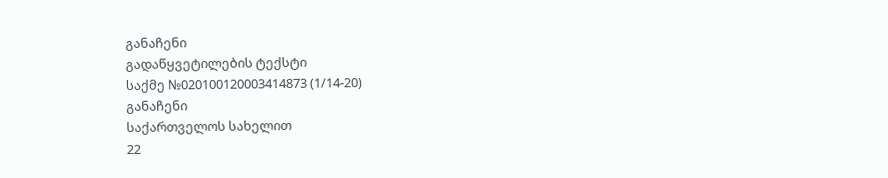განაჩენი
გადაწყვეტილების ტექსტი
საქმე №020100120003414873 (1/14-20)
განაჩენი
საქართველოს სახელით
22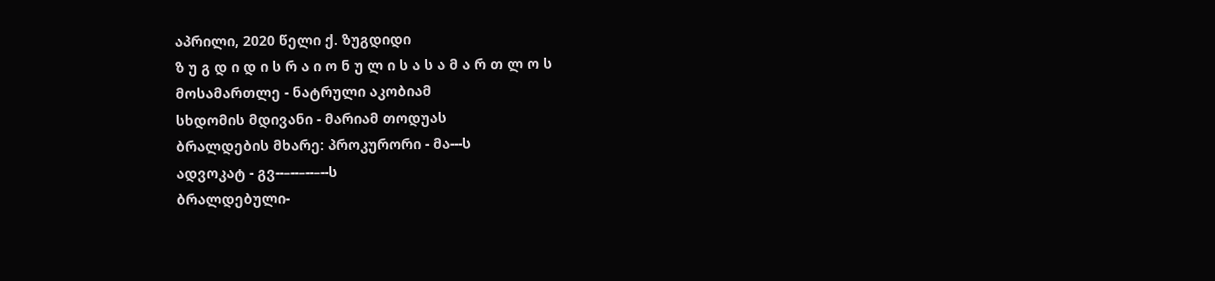აპრილი, 2020 წელი ქ. ზუგდიდი
ზ უ გ დ ი დ ი ს რ ა ი ო ნ უ ლ ი ს ა ს ა მ ა რ თ ლ ო ს
მოსამართლე - ნატრული აკობიამ
სხდომის მდივანი - მარიამ თოდუას
ბრალდების მხარე: პროკურორი - მა---ს
ადვოკატ - გვ--–--–--–--ს
ბრალდებული-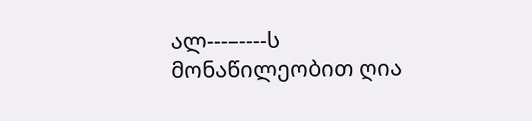ალ---–----ს
მონაწილეობით ღია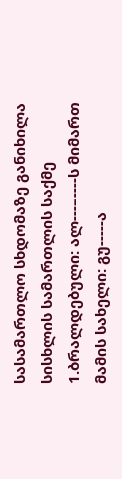სასამართლო სხდომაზე განიხილა სისხლის სამართლის საქმე
1.ბრალდებული: ალ---–----ს მიმართ
მამის სახელი: გუ-----ა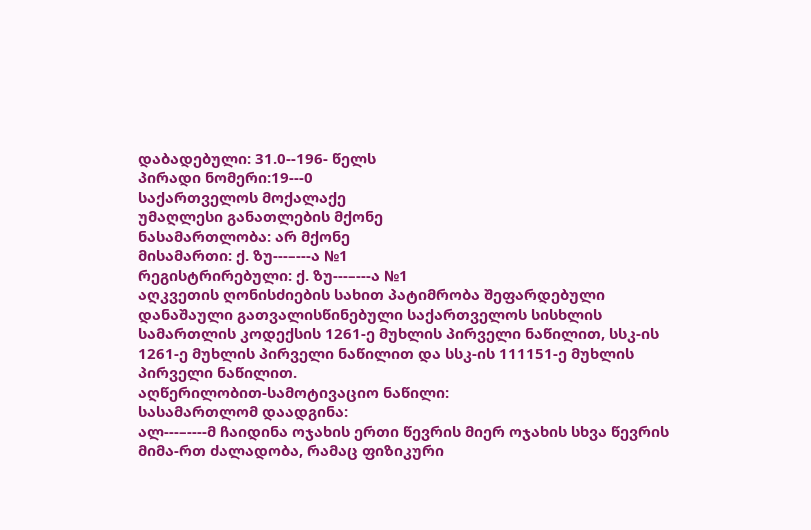დაბადებული: 31.0--196- წელს
პირადი ნომერი:19---0
საქართველოს მოქალაქე
უმაღლესი განათლების მქონე
ნასამართლობა: არ მქონე
მისამართი: ქ. ზუ---–---ა №1
რეგისტრირებული: ქ. ზუ---–---ა №1
აღკვეთის ღონისძიების სახით პატიმრობა შეფარდებული
დანაშაული გათვალისწინებული საქართველოს სისხლის სამართლის კოდექსის 1261-ე მუხლის პირველი ნაწილით, სსკ-ის 1261-ე მუხლის პირველი ნაწილით და სსკ-ის 111151-ე მუხლის პირველი ნაწილით.
აღწერილობით-სამოტივაციო ნაწილი:
სასამართლომ დაადგინა:
ალ---–----მ ჩაიდინა ოჯახის ერთი წევრის მიერ ოჯახის სხვა წევრის მიმა-რთ ძალადობა, რამაც ფიზიკური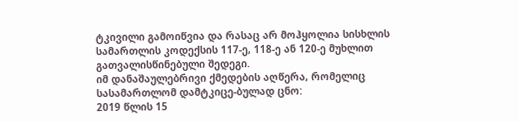ტკივილი გამოიწვია და რასაც არ მოჰყოლია სისხლის სამართლის კოდექსის 117-ე, 118-ე ან 120-ე მუხლით გათვალისწინებული შედეგი.
იმ დანაშაულებრივი ქმედების აღწერა, რომელიც სასამართლომ დამტკიცე-ბულად ცნო:
2019 წლის 15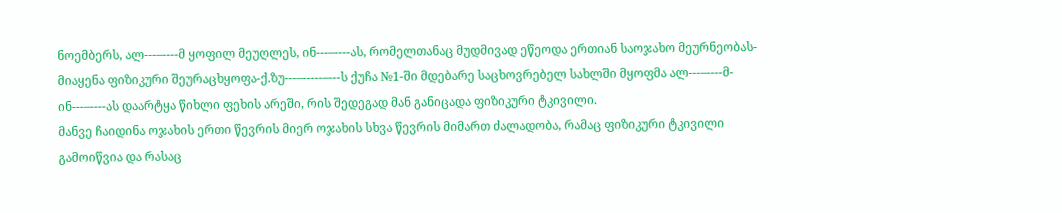ნოემბერს, ალ---–----მ ყოფილ მეუღლეს, ინ---–----ას, რომელთანაც მუდმივად ეწეოდა ერთიან საოჯახო მეურნეობას-მიაყენა ფიზიკური შეურაცხყოფა-ქ.ზუ---–-----–---ს ქუჩა №1-ში მდებარე საცხოვრებელ სახლში მყოფმა ალ---–----მ-ინ---–----ას დაარტყა წიხლი ფეხის არეში, რის შედეგად მან განიცადა ფიზიკური ტკივილი.
მანვე ჩაიდინა ოჯახის ერთი წევრის მიერ ოჯახის სხვა წევრის მიმართ ძალადობა, რამაც ფიზიკური ტკივილი გამოიწვია და რასაც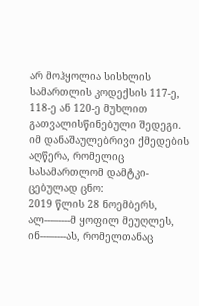არ მოჰყოლია სისხლის სამართლის კოდექსის 117-ე, 118-ე ან 120-ე მუხლით გათვალისწინებული შედეგი.
იმ დანაშაულებრივი ქმედების აღწერა, რომელიც სასამართლომ დამტკი-ცებულად ცნო:
2019 წლის 28 ნოემბერს, ალ---–----მ ყოფილ მეუღლეს, ინ---–----ას, რომელთანაც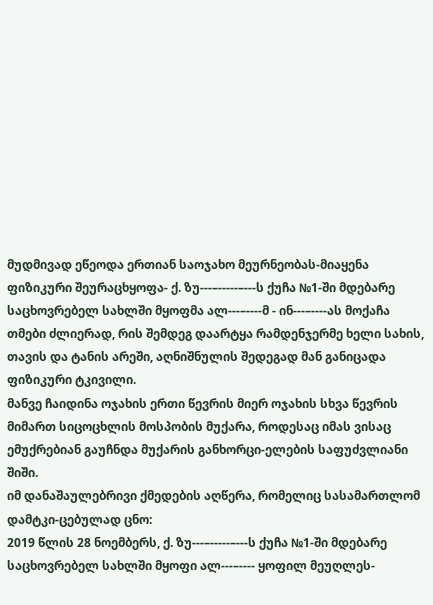მუდმივად ეწეოდა ერთიან საოჯახო მეურნეობას-მიაყენა ფიზიკური შეურაცხყოფა- ქ. ზუ---–-----–---ს ქუჩა №1-ში მდებარე საცხოვრებელ სახლში მყოფმა ალ---–----მ - ინ---–----ას მოქაჩა თმები ძლიერად, რის შემდეგ დაარტყა რამდენჯერმე ხელი სახის, თავის და ტანის არეში, აღნიშნულის შედეგად მან განიცადა ფიზიკური ტკივილი.
მანვე ჩაიდინა ოჯახის ერთი წევრის მიერ ოჯახის სხვა წევრის მიმართ სიცოცხლის მოსპობის მუქარა, როდესაც იმას ვისაც ემუქრებიან გაუჩნდა მუქარის განხორცი-ელების საფუძვლიანი შიში.
იმ დანაშაულებრივი ქმედების აღწერა, რომელიც სასამართლომ დამტკი-ცებულად ცნო:
2019 წლის 28 ნოემბერს, ქ. ზუ---–-----–---ს ქუჩა №1-ში მდებარე საცხოვრებელ სახლში მყოფი ალ---–---- ყოფილ მეუღლეს-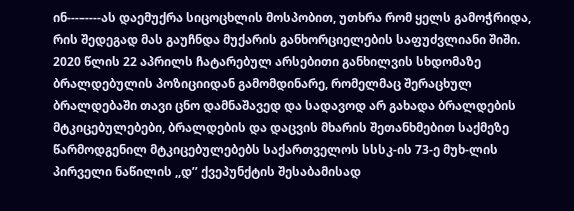ინ---–----ას დაემუქრა სიცოცხლის მოსპობით, უთხრა რომ ყელს გამოჭრიდა, რის შედეგად მას გაუჩნდა მუქარის განხორციელების საფუძვლიანი შიში.
2020 წლის 22 აპრილს ჩატარებულ არსებითი განხილვის სხდომაზე ბრალდებულის პოზიციიდან გამომდინარე, რომელმაც შერაცხულ ბრალდებაში თავი ცნო დამნაშავედ და სადავოდ არ გახადა ბრალდების მტკიცებულებები, ბრალდების და დაცვის მხარის შეთანხმებით საქმეზე წარმოდგენილ მტკიცებულებებს საქართველოს სსსკ-ის 73-ე მუხ-ლის პირველი ნაწილის ,,დ’’ ქვეპუნქტის შესაბამისად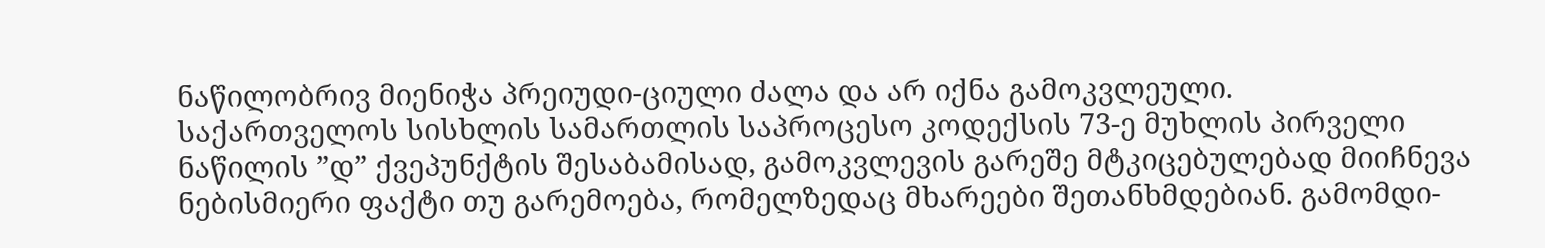ნაწილობრივ მიენიჭა პრეიუდი-ციული ძალა და არ იქნა გამოკვლეული.
საქართველოს სისხლის სამართლის საპროცესო კოდექსის 73-ე მუხლის პირველი ნაწილის ”დ” ქვეპუნქტის შესაბამისად, გამოკვლევის გარეშე მტკიცებულებად მიიჩნევა ნებისმიერი ფაქტი თუ გარემოება, რომელზედაც მხარეები შეთანხმდებიან. გამომდი-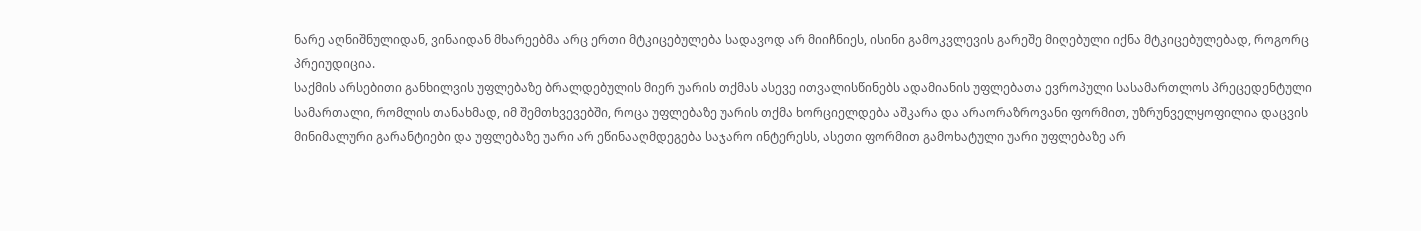ნარე აღნიშნულიდან, ვინაიდან მხარეებმა არც ერთი მტკიცებულება სადავოდ არ მიიჩნიეს, ისინი გამოკვლევის გარეშე მიღებული იქნა მტკიცებულებად, როგორც პრეიუდიცია.
საქმის არსებითი განხილვის უფლებაზე ბრალდებულის მიერ უარის თქმას ასევე ითვალისწინებს ადამიანის უფლებათა ევროპული სასამართლოს პრეცედენტული სამართალი, რომლის თანახმად, იმ შემთხვევებში, როცა უფლებაზე უარის თქმა ხორციელდება აშკარა და არაორაზროვანი ფორმით, უზრუნველყოფილია დაცვის მინიმალური გარანტიები და უფლებაზე უარი არ ეწინააღმდეგება საჯარო ინტერესს, ასეთი ფორმით გამოხატული უარი უფლებაზე არ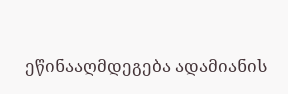ეწინააღმდეგება ადამიანის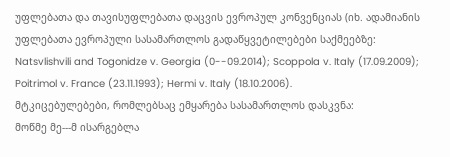უფლებათა და თავისუფლებათა დაცვის ევროპულ კონვენციას (იხ. ადამიანის უფლებათა ევროპული სასამართლოს გადაწყვეტილებები საქმეებზე: Natsvlishvili and Togonidze v. Georgia (0--09.2014); Scoppola v. Italy (17.09.2009); Poitrimol v. France (23.11.1993); Hermi v. Italy (18.10.2006).
მტკიცებულებები, რომლებსაც ემყარება სასამართლოს დასკვნა:
მოწმე მე---მ ისარგებლა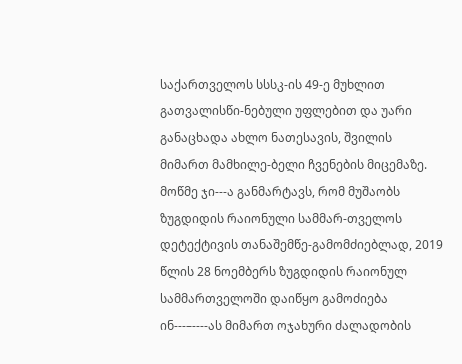საქართველოს სსსკ-ის 49-ე მუხლით გათვალისწი-ნებული უფლებით და უარი განაცხადა ახლო ნათესავის, შვილის მიმართ მამხილე-ბელი ჩვენების მიცემაზე.
მოწმე ჯი---ა განმარტავს, რომ მუშაობს ზუგდიდის რაიონული სამმარ-თველოს დეტექტივის თანაშემწე-გამომძიებლად, 2019 წლის 28 ნოემბერს ზუგდიდის რაიონულ სამმართველოში დაიწყო გამოძიება ინ---–----ას მიმართ ოჯახური ძალადობის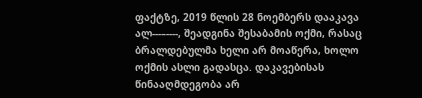ფაქტზე, 2019 წლის 28 ნოემბერს დააკავა ალ---–----, შეადგინა შესაბამის ოქმი, რასაც ბრალდებულმა ხელი არ მოაწერა, ხოლო ოქმის ასლი გადასცა. დაკავებისას წინააღმდეგობა არ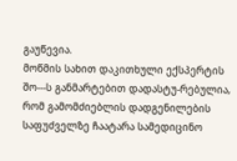გაუწევია.
მოწმის სახით დაკითხული ექსპერტის შო---ს განმარტებით დადასტუ-რებულია, რომ გამომძიებლის დადგენილების საფუძველზე ჩაატარა სამედიცინო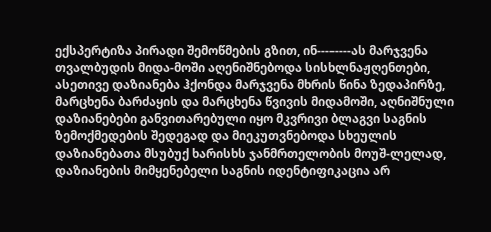ექსპერტიზა პირადი შემოწმების გზით, ინ---–----ას მარჯვენა თვალბუდის მიდა-მოში აღენიშნებოდა სისხლნაჟღენთები, ასეთივე დაზიანება ჰქონდა მარჯვენა მხრის წინა ზედაპირზე, მარცხენა ბარძაყის და მარცხენა წვივის მიდამოში, აღნიშნული დაზიანებები განვითარებული იყო მკვრივი ბლაგვი საგნის ზემოქმედების შედეგად და მიეკუთვნებოდა სხეულის დაზიანებათა მსუბუქ ხარისხს ჯანმრთელობის მოუშ-ლელად, დაზიანების მიმყენებელი საგნის იდენტიფიკაცია არ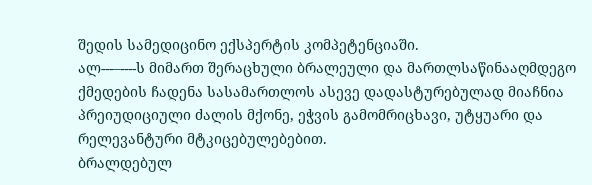შედის სამედიცინო ექსპერტის კომპეტენციაში.
ალ---–----ს მიმართ შერაცხული ბრალეული და მართლსაწინააღმდეგო ქმედების ჩადენა სასამართლოს ასევე დადასტურებულად მიაჩნია პრეიუდიციული ძალის მქონე, ეჭვის გამომრიცხავი, უტყუარი და რელევანტური მტკიცებულებებით.
ბრალდებულ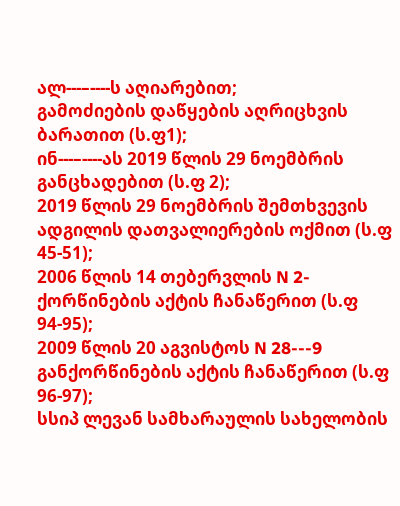ალ---–----ს აღიარებით;
გამოძიების დაწყების აღრიცხვის ბარათით (ს.ფ1);
ინ---–----ას 2019 წლის 29 ნოემბრის განცხადებით (ს.ფ 2);
2019 წლის 29 ნოემბრის შემთხვევის ადგილის დათვალიერების ოქმით (ს.ფ 45-51);
2006 წლის 14 თებერვლის N 2- ქორწინების აქტის ჩანაწერით (ს.ფ 94-95);
2009 წლის 20 აგვისტოს N 28---9 განქორწინების აქტის ჩანაწერით (ს.ფ 96-97);
სსიპ ლევან სამხარაულის სახელობის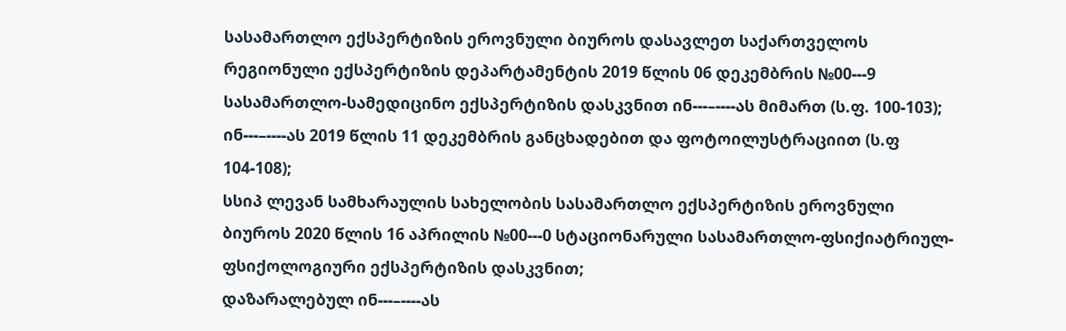სასამართლო ექსპერტიზის ეროვნული ბიუროს დასავლეთ საქართველოს რეგიონული ექსპერტიზის დეპარტამენტის 2019 წლის 06 დეკემბრის №00---9 სასამართლო-სამედიცინო ექსპერტიზის დასკვნით ინ---–----ას მიმართ (ს.ფ. 100-103);
ინ---–----ას 2019 წლის 11 დეკემბრის განცხადებით და ფოტოილუსტრაციით (ს.ფ 104-108);
სსიპ ლევან სამხარაულის სახელობის სასამართლო ექსპერტიზის ეროვნული ბიუროს 2020 წლის 16 აპრილის №00---0 სტაციონარული სასამართლო-ფსიქიატრიულ-ფსიქოლოგიური ექსპერტიზის დასკვნით;
დაზარალებულ ინ---–----ას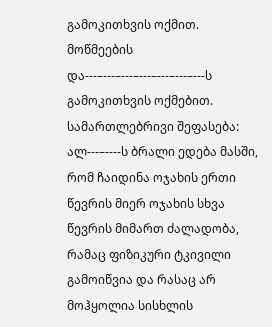გამოკითხვის ოქმით.
მოწმეების და---–---–---–---–---–---–---ს გამოკითხვის ოქმებით.
სამართლებრივი შეფასება:
ალ---–----ს ბრალი ედება მასში, რომ ჩაიდინა ოჯახის ერთი წევრის მიერ ოჯახის სხვა წევრის მიმართ ძალადობა, რამაც ფიზიკური ტკივილი გამოიწვია და რასაც არ მოჰყოლია სისხლის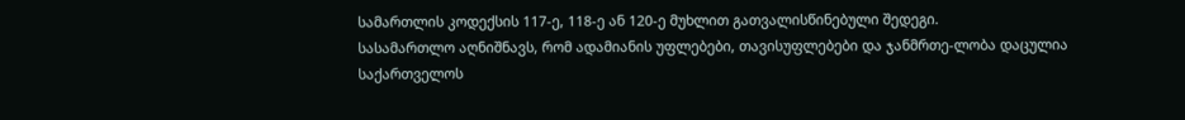სამართლის კოდექსის 117-ე, 118-ე ან 120-ე მუხლით გათვალისწინებული შედეგი.
სასამართლო აღნიშნავს, რომ ადამიანის უფლებები, თავისუფლებები და ჯანმრთე-ლობა დაცულია საქართველოს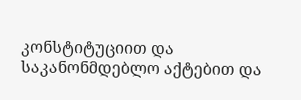კონსტიტუციით და საკანონმდებლო აქტებით და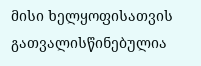მისი ხელყოფისათვის გათვალისწინებულია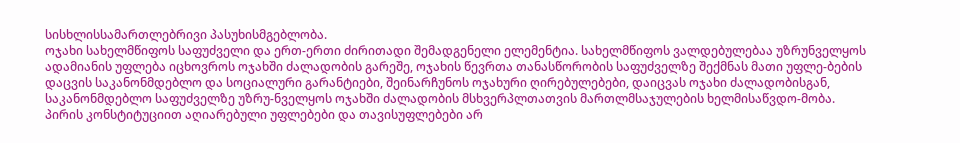სისხლისსამართლებრივი პასუხისმგებლობა.
ოჯახი სახელმწიფოს საფუძველი და ერთ-ერთი ძირითადი შემადგენელი ელემენტია. სახელმწიფოს ვალდებულებაა უზრუნველყოს ადამიანის უფლება იცხოვროს ოჯახში ძალადობის გარეშე, ოჯახის წევრთა თანასწორობის საფუძველზე შექმნას მათი უფლე-ბების დაცვის საკანონმდებლო და სოციალური გარანტიები, შეინარჩუნოს ოჯახური ღირებულებები, დაიცვას ოჯახი ძალადობისგან, საკანონმდებლო საფუძველზე უზრუ-ნველყოს ოჯახში ძალადობის მსხვერპლთათვის მართლმსაჯულების ხელმისაწვდო-მობა.
პირის კონსტიტუციით აღიარებული უფლებები და თავისუფლებები არ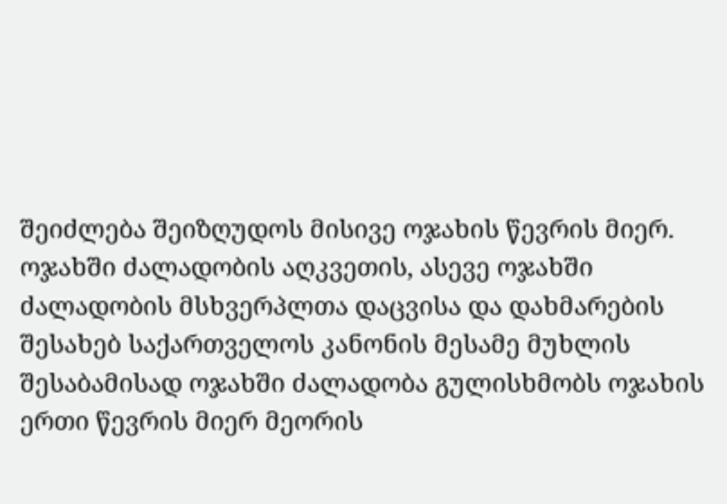შეიძლება შეიზღუდოს მისივე ოჯახის წევრის მიერ.
ოჯახში ძალადობის აღკვეთის, ასევე ოჯახში ძალადობის მსხვერპლთა დაცვისა და დახმარების შესახებ საქართველოს კანონის მესამე მუხლის შესაბამისად ოჯახში ძალადობა გულისხმობს ოჯახის ერთი წევრის მიერ მეორის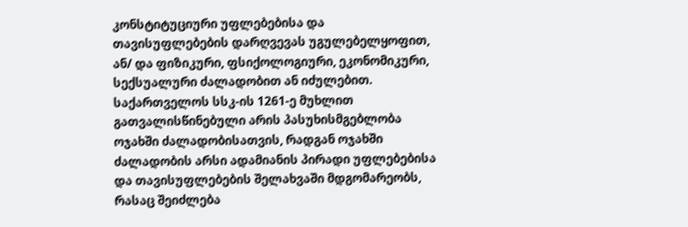კონსტიტუციური უფლებებისა და თავისუფლებების დარღვევას უგულებელყოფით, ან/ და ფიზიკური, ფსიქოლოგიური, ეკონომიკური, სექსუალური ძალადობით ან იძულებით.
საქართველოს სსკ-ის 1261-ე მუხლით გათვალისწინებული არის პასუხისმგებლობა ოჯახში ძალადობისათვის, რადგან ოჯახში ძალადობის არსი ადამიანის პირადი უფლებებისა და თავისუფლებების შელახვაში მდგომარეობს, რასაც შეიძლება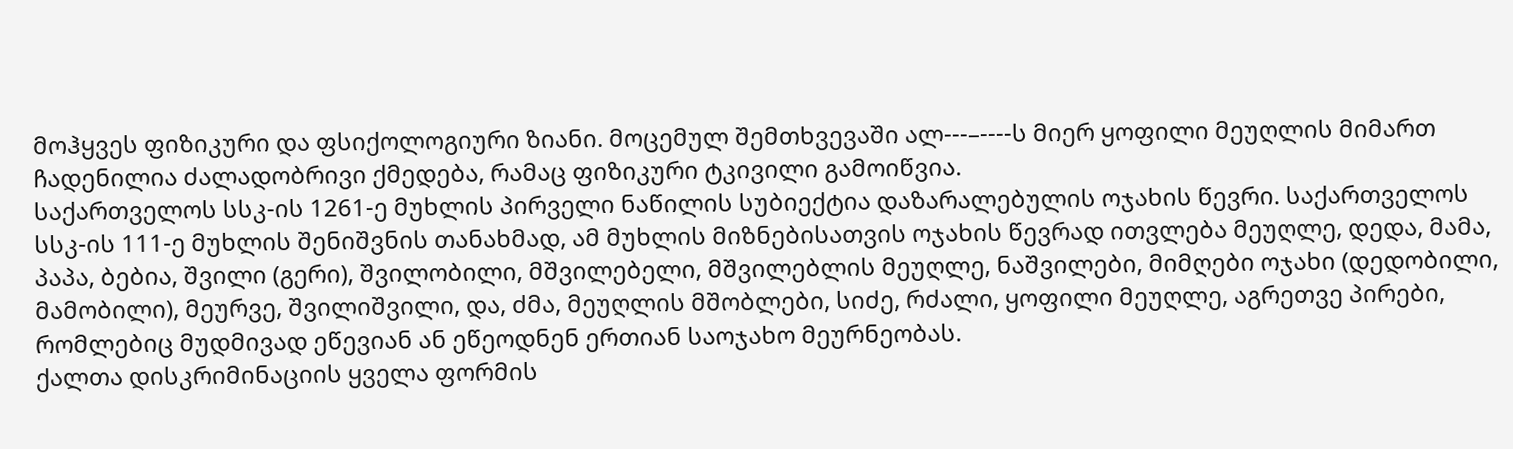მოჰყვეს ფიზიკური და ფსიქოლოგიური ზიანი. მოცემულ შემთხვევაში ალ---–----ს მიერ ყოფილი მეუღლის მიმართ ჩადენილია ძალადობრივი ქმედება, რამაც ფიზიკური ტკივილი გამოიწვია.
საქართველოს სსკ-ის 1261-ე მუხლის პირველი ნაწილის სუბიექტია დაზარალებულის ოჯახის წევრი. საქართველოს სსკ-ის 111-ე მუხლის შენიშვნის თანახმად, ამ მუხლის მიზნებისათვის ოჯახის წევრად ითვლება მეუღლე, დედა, მამა, პაპა, ბებია, შვილი (გერი), შვილობილი, მშვილებელი, მშვილებლის მეუღლე, ნაშვილები, მიმღები ოჯახი (დედობილი, მამობილი), მეურვე, შვილიშვილი, და, ძმა, მეუღლის მშობლები, სიძე, რძალი, ყოფილი მეუღლე, აგრეთვე პირები, რომლებიც მუდმივად ეწევიან ან ეწეოდნენ ერთიან საოჯახო მეურნეობას.
ქალთა დისკრიმინაციის ყველა ფორმის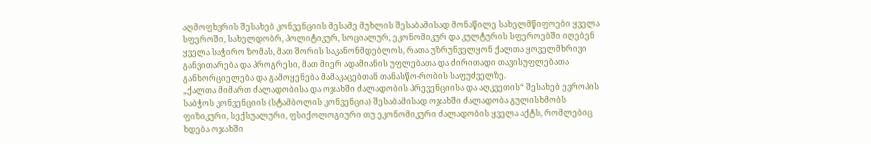აღმოფხვრის შესახებ კონვენციის მესამე მუხლის შესაბამისად მონაწილე სახელმწიფოები ყველა სფეროში, სახელდობრ, პოლიტიკურ, სოციალურ, ეკონომიკურ და კულტურის სფეროებში იღებენ ყველა საჭირო ზომას, მათ შორის საკანონმდებლოს, რათა უზრუნველყონ ქალთა ყოველმხრივი განვითარება და პროგრესი, მათ მიერ ადამიანის უფლებათა და ძირითადი თავისუფლებათა განხორციელება და გამოყენება მამაკაცებთან თანასწო-რობის საფუძველზე.
„ქალთა მიმართ ძალადობისა და ოჯახში ძალადობის პრევენციისა და აღკვეთის“ შესახებ ევროპის საბჭოს კონვენციის (სტამბოლის კონვენცია) შესაბამისად ოჯახში ძალადობა გულისხმობს ფიზიკური, სექსუალური, ფსიქოლოგიური თუ ეკონომიკური ძალადობის ყველა აქტს, რომლებიც ხდება ოჯახში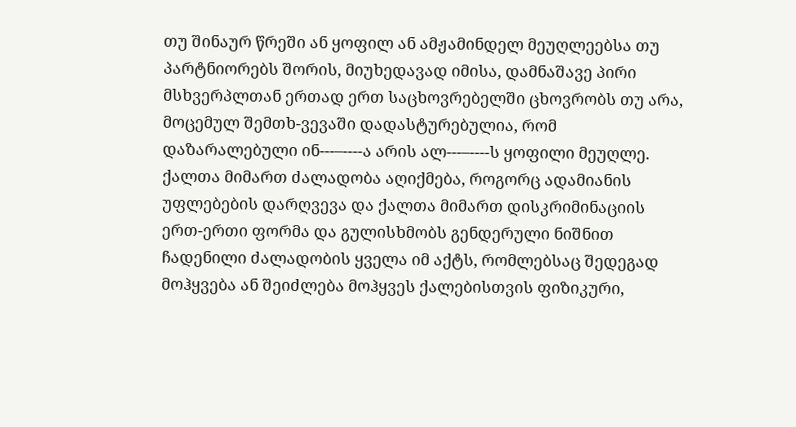თუ შინაურ წრეში ან ყოფილ ან ამჟამინდელ მეუღლეებსა თუ პარტნიორებს შორის, მიუხედავად იმისა, დამნაშავე პირი მსხვერპლთან ერთად ერთ საცხოვრებელში ცხოვრობს თუ არა, მოცემულ შემთხ-ვევაში დადასტურებულია, რომ დაზარალებული ინ---–----ა არის ალ---–----ს ყოფილი მეუღლე.
ქალთა მიმართ ძალადობა აღიქმება, როგორც ადამიანის უფლებების დარღვევა და ქალთა მიმართ დისკრიმინაციის ერთ-ერთი ფორმა და გულისხმობს გენდერული ნიშნით ჩადენილი ძალადობის ყველა იმ აქტს, რომლებსაც შედეგად მოჰყვება ან შეიძლება მოჰყვეს ქალებისთვის ფიზიკური,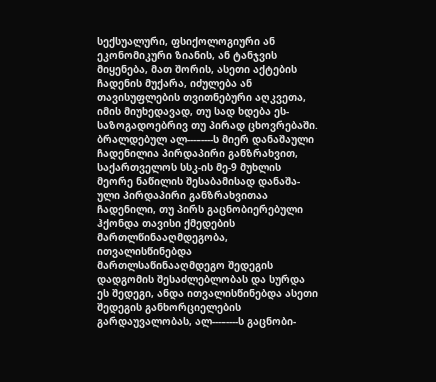სექსუალური, ფსიქოლოგიური ან ეკონომიკური ზიანის, ან ტანჯვის მიყენება, მათ შორის, ასეთი აქტების ჩადენის მუქარა, იძულება ან თავისუფლების თვითნებური აღკვეთა, იმის მიუხედავად, თუ სად ხდება ეს-საზოგადოებრივ თუ პირად ცხოვრებაში.
ბრალდებულ ალ---–----ს მიერ დანაშაული ჩადენილია პირდაპირი განზრახვით, საქართველოს სსკ-ის მე-9 მუხლის მეორე ნაწილის შესაბამისად დანაშა-ული პირდაპირი განზრახვითაა ჩადენილი, თუ პირს გაცნობიერებული ჰქონდა თავისი ქმედების მართლწინააღმდეგობა, ითვალისწინებდა მართლსაწინააღმდეგო შედეგის დადგომის შესაძლებლობას და სურდა ეს შედეგი, ანდა ითვალისწინებდა ასეთი შედეგის განხორციელების გარდაუვალობას, ალ---–----ს გაცნობი-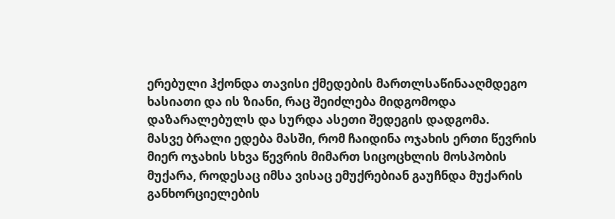ერებული ჰქონდა თავისი ქმედების მართლსაწინააღმდეგო ხასიათი და ის ზიანი, რაც შეიძლება მიდგომოდა დაზარალებულს და სურდა ასეთი შედეგის დადგომა.
მასვე ბრალი ედება მასში, რომ ჩაიდინა ოჯახის ერთი წევრის მიერ ოჯახის სხვა წევრის მიმართ სიცოცხლის მოსპობის მუქარა, როდესაც იმსა ვისაც ემუქრებიან გაუჩნდა მუქარის განხორციელების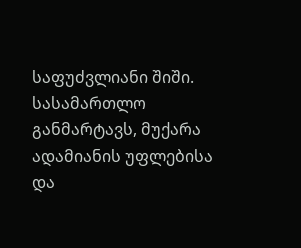საფუძვლიანი შიში.
სასამართლო განმარტავს, მუქარა ადამიანის უფლებისა და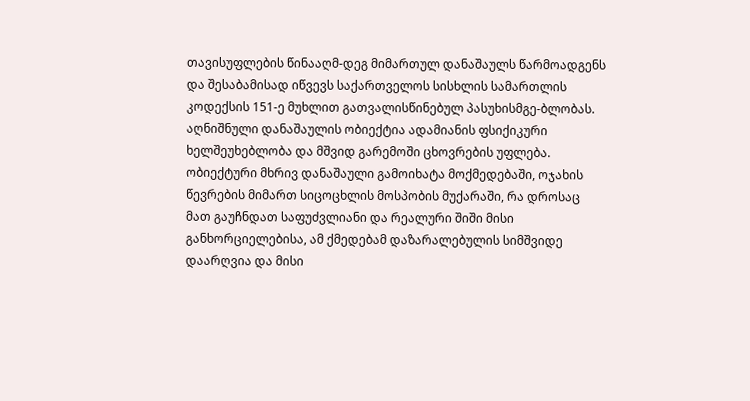თავისუფლების წინააღმ-დეგ მიმართულ დანაშაულს წარმოადგენს და შესაბამისად იწვევს საქართველოს სისხლის სამართლის კოდექსის 151-ე მუხლით გათვალისწინებულ პასუხისმგე-ბლობას.
აღნიშნული დანაშაულის ობიექტია ადამიანის ფსიქიკური ხელშეუხებლობა და მშვიდ გარემოში ცხოვრების უფლება.
ობიექტური მხრივ დანაშაული გამოიხატა მოქმედებაში, ოჯახის წევრების მიმართ სიცოცხლის მოსპობის მუქარაში, რა დროსაც მათ გაუჩნდათ საფუძვლიანი და რეალური შიში მისი განხორციელებისა, ამ ქმედებამ დაზარალებულის სიმშვიდე დაარღვია და მისი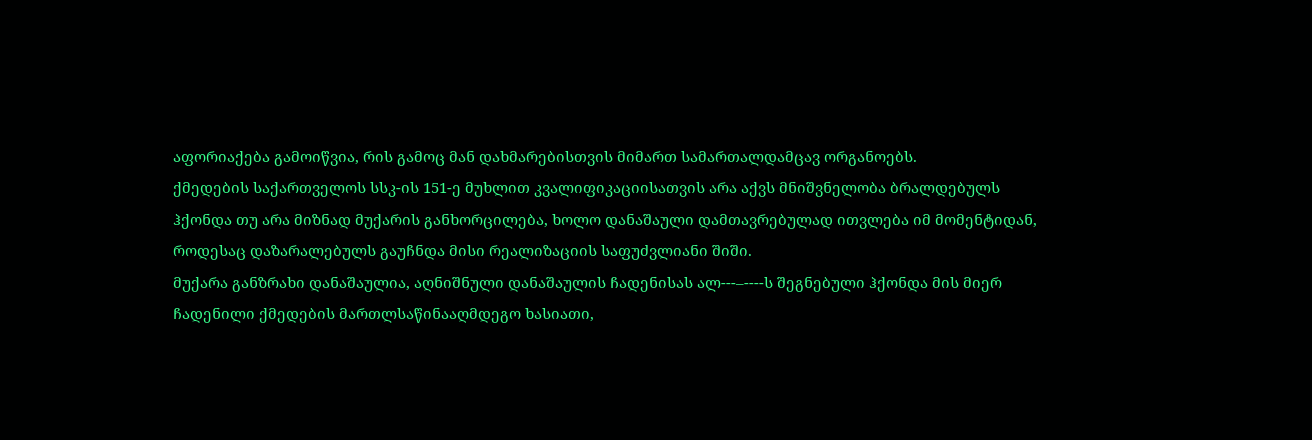აფორიაქება გამოიწვია, რის გამოც მან დახმარებისთვის მიმართ სამართალდამცავ ორგანოებს.
ქმედების საქართველოს სსკ-ის 151-ე მუხლით კვალიფიკაციისათვის არა აქვს მნიშვნელობა ბრალდებულს ჰქონდა თუ არა მიზნად მუქარის განხორცილება, ხოლო დანაშაული დამთავრებულად ითვლება იმ მომენტიდან, როდესაც დაზარალებულს გაუჩნდა მისი რეალიზაციის საფუძვლიანი შიში.
მუქარა განზრახი დანაშაულია, აღნიშნული დანაშაულის ჩადენისას ალ---–----ს შეგნებული ჰქონდა მის მიერ ჩადენილი ქმედების მართლსაწინააღმდეგო ხასიათი,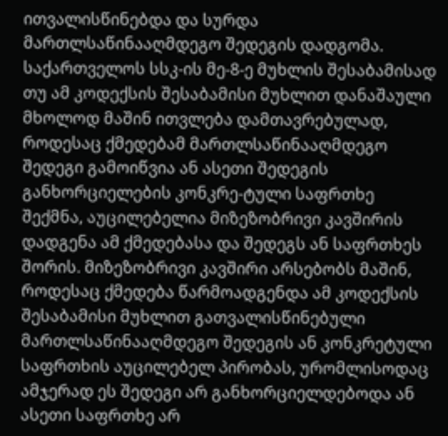ითვალისწინებდა და სურდა მართლსაწინააღმდეგო შედეგის დადგომა.
საქართველოს სსკ-ის მე-8-ე მუხლის შესაბამისად თუ ამ კოდექსის შესაბამისი მუხლით დანაშაული მხოლოდ მაშინ ითვლება დამთავრებულად, როდესაც ქმედებამ მართლსაწინააღმდეგო შედეგი გამოიწვია ან ასეთი შედეგის განხორციელების კონკრე-ტული საფრთხე შექმნა, აუცილებელია მიზეზობრივი კავშირის დადგენა ამ ქმედებასა და შედეგს ან საფრთხეს შორის. მიზეზობრივი კავშირი არსებობს მაშინ, როდესაც ქმედება წარმოადგენდა ამ კოდექსის შესაბამისი მუხლით გათვალისწინებული მართლსაწინააღმდეგო შედეგის ან კონკრეტული საფრთხის აუცილებელ პირობას, ურომლისოდაც ამჯერად ეს შედეგი არ განხორციელდებოდა ან ასეთი საფრთხე არ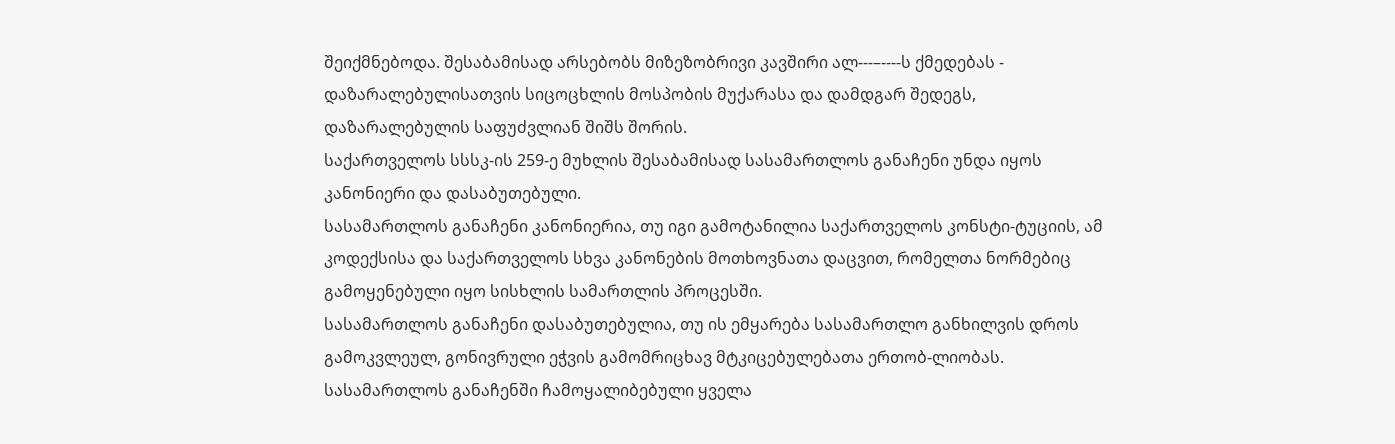შეიქმნებოდა. შესაბამისად არსებობს მიზეზობრივი კავშირი ალ---–----ს ქმედებას - დაზარალებულისათვის სიცოცხლის მოსპობის მუქარასა და დამდგარ შედეგს, დაზარალებულის საფუძვლიან შიშს შორის.
საქართველოს სსსკ-ის 259-ე მუხლის შესაბამისად სასამართლოს განაჩენი უნდა იყოს კანონიერი და დასაბუთებული.
სასამართლოს განაჩენი კანონიერია, თუ იგი გამოტანილია საქართველოს კონსტი-ტუციის, ამ კოდექსისა და საქართველოს სხვა კანონების მოთხოვნათა დაცვით, რომელთა ნორმებიც გამოყენებული იყო სისხლის სამართლის პროცესში.
სასამართლოს განაჩენი დასაბუთებულია, თუ ის ემყარება სასამართლო განხილვის დროს გამოკვლეულ, გონივრული ეჭვის გამომრიცხავ მტკიცებულებათა ერთობ-ლიობას. სასამართლოს განაჩენში ჩამოყალიბებული ყველა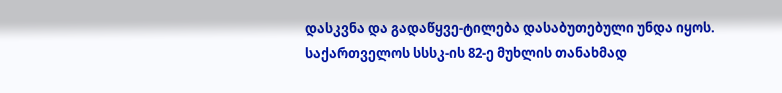დასკვნა და გადაწყვე-ტილება დასაბუთებული უნდა იყოს.
საქართველოს სსსკ-ის 82-ე მუხლის თანახმად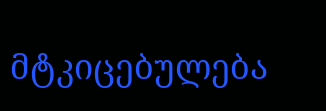მტკიცებულება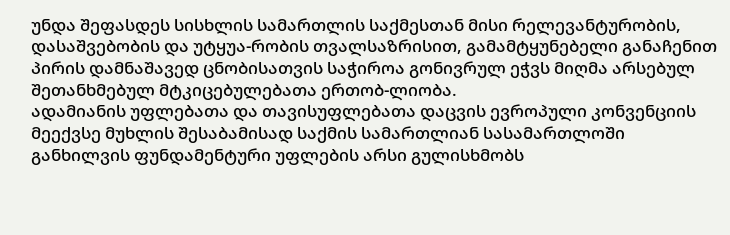უნდა შეფასდეს სისხლის სამართლის საქმესთან მისი რელევანტურობის, დასაშვებობის და უტყუა-რობის თვალსაზრისით, გამამტყუნებელი განაჩენით პირის დამნაშავედ ცნობისათვის საჭიროა გონივრულ ეჭვს მიღმა არსებულ შეთანხმებულ მტკიცებულებათა ერთობ-ლიობა.
ადამიანის უფლებათა და თავისუფლებათა დაცვის ევროპული კონვენციის მეექვსე მუხლის შესაბამისად საქმის სამართლიან სასამართლოში განხილვის ფუნდამენტური უფლების არსი გულისხმობს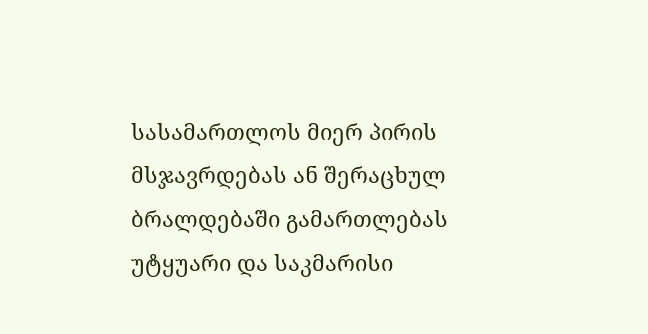სასამართლოს მიერ პირის მსჯავრდებას ან შერაცხულ ბრალდებაში გამართლებას უტყუარი და საკმარისი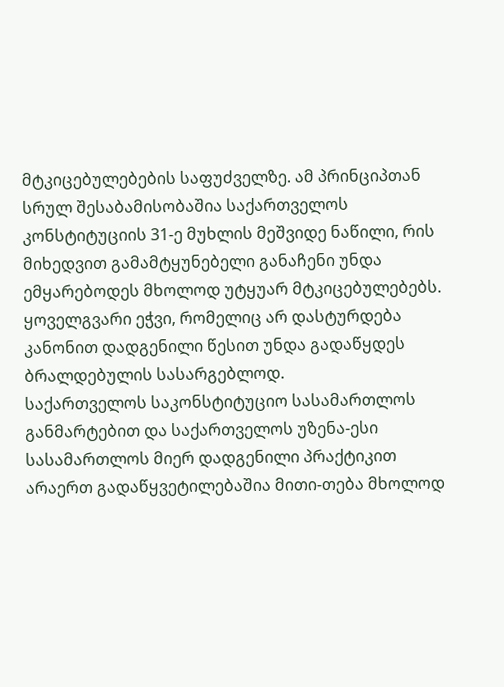მტკიცებულებების საფუძველზე. ამ პრინციპთან სრულ შესაბამისობაშია საქართველოს კონსტიტუციის 31-ე მუხლის მეშვიდე ნაწილი, რის მიხედვით გამამტყუნებელი განაჩენი უნდა ემყარებოდეს მხოლოდ უტყუარ მტკიცებულებებს. ყოველგვარი ეჭვი, რომელიც არ დასტურდება კანონით დადგენილი წესით უნდა გადაწყდეს ბრალდებულის სასარგებლოდ.
საქართველოს საკონსტიტუციო სასამართლოს განმარტებით და საქართველოს უზენა-ესი სასამართლოს მიერ დადგენილი პრაქტიკით არაერთ გადაწყვეტილებაშია მითი-თება მხოლოდ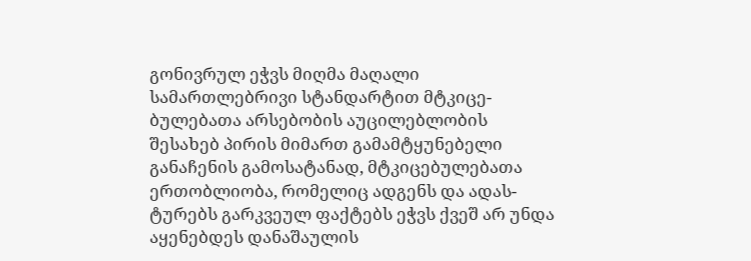გონივრულ ეჭვს მიღმა მაღალი სამართლებრივი სტანდარტით მტკიცე-ბულებათა არსებობის აუცილებლობის შესახებ პირის მიმართ გამამტყუნებელი განაჩენის გამოსატანად, მტკიცებულებათა ერთობლიობა, რომელიც ადგენს და ადას-ტურებს გარკვეულ ფაქტებს ეჭვს ქვეშ არ უნდა აყენებდეს დანაშაულის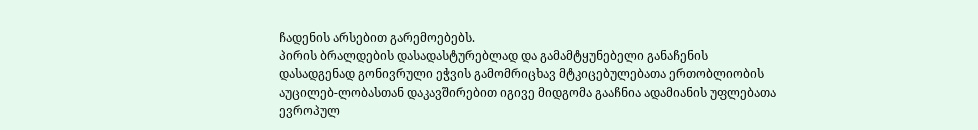ჩადენის არსებით გარემოებებს.
პირის ბრალდების დასადასტურებლად და გამამტყუნებელი განაჩენის დასადგენად გონივრული ეჭვის გამომრიცხავ მტკიცებულებათა ერთობლიობის აუცილებ-ლობასთან დაკავშირებით იგივე მიდგომა გააჩნია ადამიანის უფლებათა ევროპულ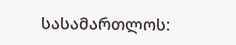სასამართლოს: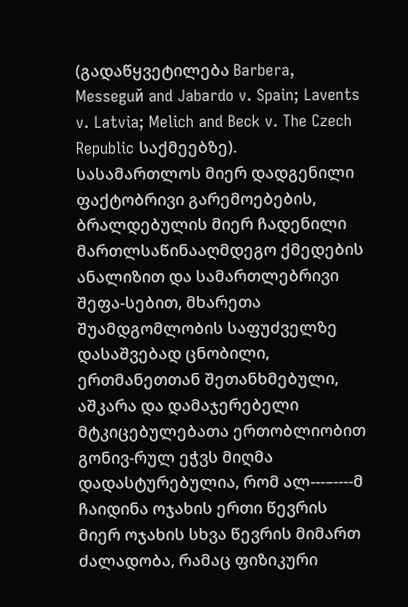(გადაწყვეტილება Barbera, Messeguй and Jabardo v. Spain; Lavents v. Latvia; Melich and Beck v. The Czech Republic საქმეებზე).
სასამართლოს მიერ დადგენილი ფაქტობრივი გარემოებების, ბრალდებულის მიერ ჩადენილი მართლსაწინააღმდეგო ქმედების ანალიზით და სამართლებრივი შეფა-სებით, მხარეთა შუამდგომლობის საფუძველზე დასაშვებად ცნობილი, ერთმანეთთან შეთანხმებული, აშკარა და დამაჯერებელი მტკიცებულებათა ერთობლიობით გონივ-რულ ეჭვს მიღმა დადასტურებულია, რომ ალ---–----მ ჩაიდინა ოჯახის ერთი წევრის მიერ ოჯახის სხვა წევრის მიმართ ძალადობა, რამაც ფიზიკური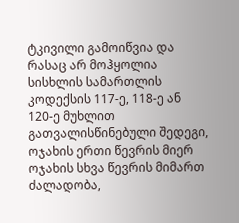ტკივილი გამოიწვია და რასაც არ მოჰყოლია სისხლის სამართლის კოდექსის 117-ე, 118-ე ან 120-ე მუხლით გათვალისწინებული შედეგი, ოჯახის ერთი წევრის მიერ ოჯახის სხვა წევრის მიმართ ძალადობა,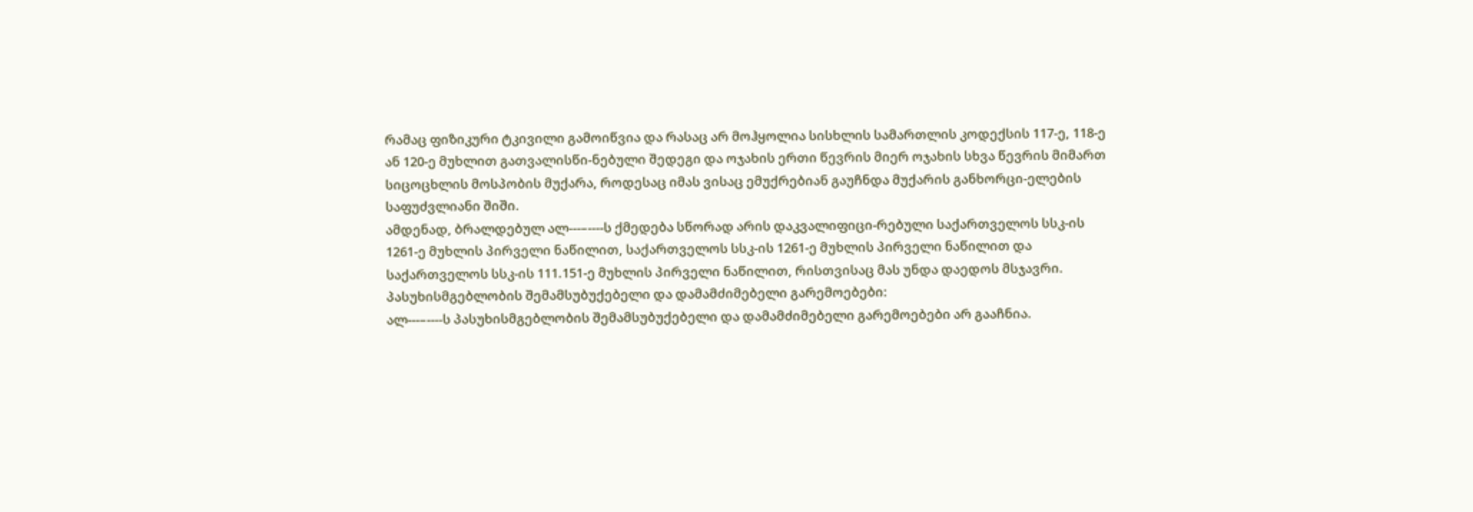რამაც ფიზიკური ტკივილი გამოიწვია და რასაც არ მოჰყოლია სისხლის სამართლის კოდექსის 117-ე, 118-ე ან 120-ე მუხლით გათვალისწი-ნებული შედეგი და ოჯახის ერთი წევრის მიერ ოჯახის სხვა წევრის მიმართ სიცოცხლის მოსპობის მუქარა, როდესაც იმას ვისაც ემუქრებიან გაუჩნდა მუქარის განხორცი-ელების საფუძვლიანი შიში.
ამდენად, ბრალდებულ ალ---–----ს ქმედება სწორად არის დაკვალიფიცი-რებული საქართველოს სსკ-ის 1261-ე მუხლის პირველი ნაწილით, საქართველოს სსკ-ის 1261-ე მუხლის პირველი ნაწილით და საქართველოს სსკ-ის 111.151-ე მუხლის პირველი ნაწილით, რისთვისაც მას უნდა დაედოს მსჯავრი.
პასუხისმგებლობის შემამსუბუქებელი და დამამძიმებელი გარემოებები:
ალ---–----ს პასუხისმგებლობის შემამსუბუქებელი და დამამძიმებელი გარემოებები არ გააჩნია.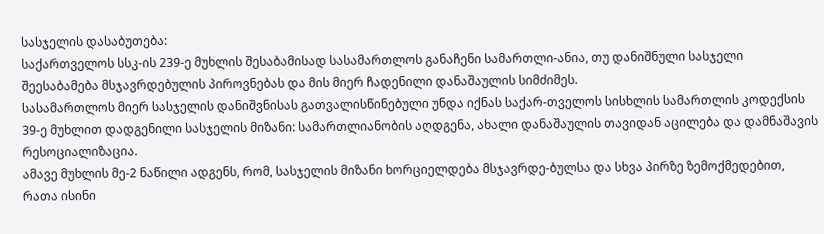სასჯელის დასაბუთება:
საქართველოს სსკ-ის 239-ე მუხლის შესაბამისად სასამართლოს განაჩენი სამართლი-ანია, თუ დანიშნული სასჯელი შეესაბამება მსჯავრდებულის პიროვნებას და მის მიერ ჩადენილი დანაშაულის სიმძიმეს.
სასამართლოს მიერ სასჯელის დანიშვნისას გათვალისწინებული უნდა იქნას საქარ-თველოს სისხლის სამართლის კოდექსის 39-ე მუხლით დადგენილი სასჯელის მიზანი: სამართლიანობის აღდგენა, ახალი დანაშაულის თავიდან აცილება და დამნაშავის რესოციალიზაცია.
ამავე მუხლის მე-2 ნაწილი ადგენს, რომ, სასჯელის მიზანი ხორციელდება მსჯავრდე-ბულსა და სხვა პირზე ზემოქმედებით, რათა ისინი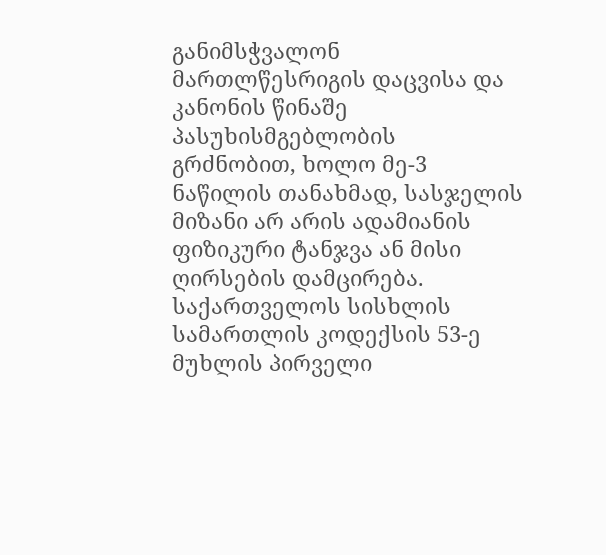განიმსჭვალონ მართლწესრიგის დაცვისა და კანონის წინაშე პასუხისმგებლობის გრძნობით, ხოლო მე-3 ნაწილის თანახმად, სასჯელის მიზანი არ არის ადამიანის ფიზიკური ტანჯვა ან მისი ღირსების დამცირება.
საქართველოს სისხლის სამართლის კოდექსის 53-ე მუხლის პირველი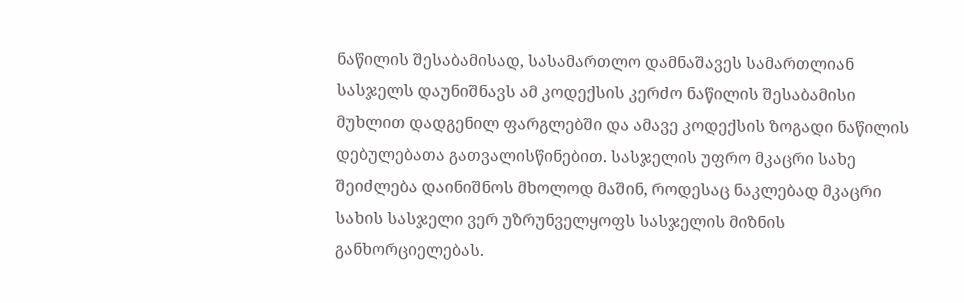ნაწილის შესაბამისად, სასამართლო დამნაშავეს სამართლიან სასჯელს დაუნიშნავს ამ კოდექსის კერძო ნაწილის შესაბამისი მუხლით დადგენილ ფარგლებში და ამავე კოდექსის ზოგადი ნაწილის დებულებათა გათვალისწინებით. სასჯელის უფრო მკაცრი სახე შეიძლება დაინიშნოს მხოლოდ მაშინ, როდესაც ნაკლებად მკაცრი სახის სასჯელი ვერ უზრუნველყოფს სასჯელის მიზნის განხორციელებას.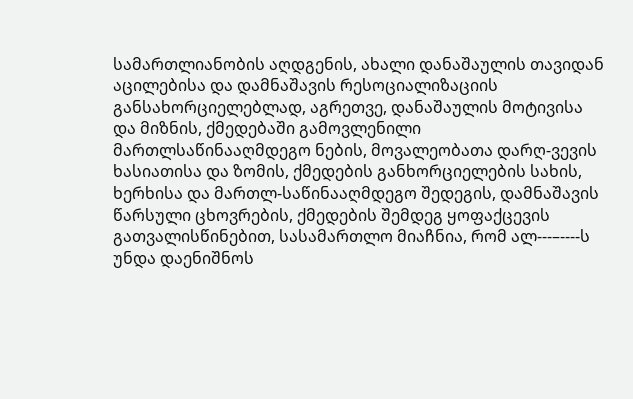სამართლიანობის აღდგენის, ახალი დანაშაულის თავიდან აცილებისა და დამნაშავის რესოციალიზაციის განსახორციელებლად, აგრეთვე, დანაშაულის მოტივისა და მიზნის, ქმედებაში გამოვლენილი მართლსაწინააღმდეგო ნების, მოვალეობათა დარღ-ვევის ხასიათისა და ზომის, ქმედების განხორციელების სახის, ხერხისა და მართლ-საწინააღმდეგო შედეგის, დამნაშავის წარსული ცხოვრების, ქმედების შემდეგ ყოფაქცევის გათვალისწინებით, სასამართლო მიაჩნია, რომ ალ---–----ს უნდა დაენიშნოს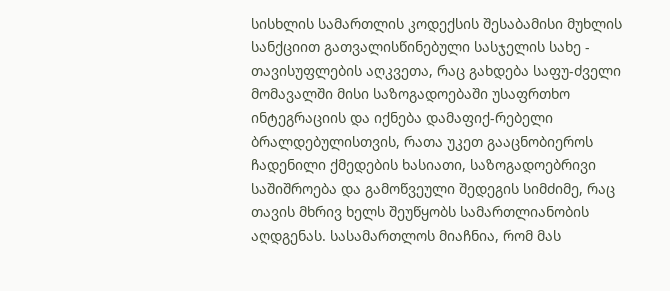სისხლის სამართლის კოდექსის შესაბამისი მუხლის სანქციით გათვალისწინებული სასჯელის სახე - თავისუფლების აღკვეთა, რაც გახდება საფუ-ძველი მომავალში მისი საზოგადოებაში უსაფრთხო ინტეგრაციის და იქნება დამაფიქ-რებელი ბრალდებულისთვის, რათა უკეთ გააცნობიეროს ჩადენილი ქმედების ხასიათი, საზოგადოებრივი საშიშროება და გამოწვეული შედეგის სიმძიმე, რაც თავის მხრივ ხელს შეუწყობს სამართლიანობის აღდგენას. სასამართლოს მიაჩნია, რომ მას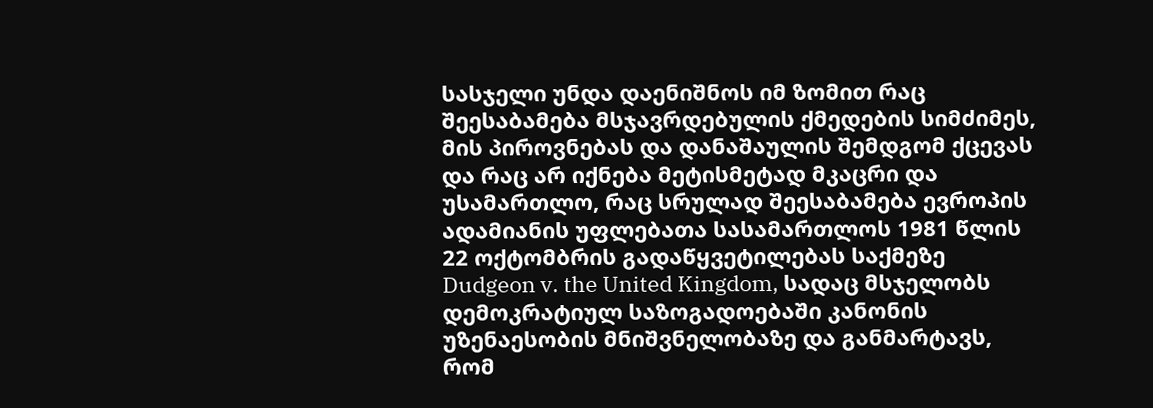სასჯელი უნდა დაენიშნოს იმ ზომით რაც შეესაბამება მსჯავრდებულის ქმედების სიმძიმეს, მის პიროვნებას და დანაშაულის შემდგომ ქცევას და რაც არ იქნება მეტისმეტად მკაცრი და უსამართლო, რაც სრულად შეესაბამება ევროპის ადამიანის უფლებათა სასამართლოს 1981 წლის 22 ოქტომბრის გადაწყვეტილებას საქმეზე Dudgeon v. the United Kingdom, სადაც მსჯელობს დემოკრატიულ საზოგადოებაში კანონის უზენაესობის მნიშვნელობაზე და განმარტავს, რომ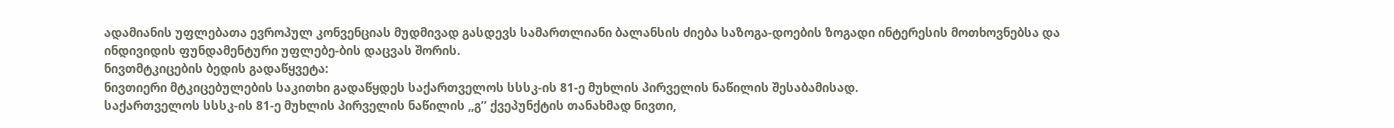ადამიანის უფლებათა ევროპულ კონვენციას მუდმივად გასდევს სამართლიანი ბალანსის ძიება საზოგა-დოების ზოგადი ინტერესის მოთხოვნებსა და ინდივიდის ფუნდამენტური უფლებე-ბის დაცვას შორის.
ნივთმტკიცების ბედის გადაწყვეტა:
ნივთიერი მტკიცებულების საკითხი გადაწყდეს საქართველოს სსსკ-ის 81-ე მუხლის პირველის ნაწილის შესაბამისად.
საქართველოს სსსკ-ის 81-ე მუხლის პირველის ნაწილის ,,გ’’ ქვეპუნქტის თანახმად ნივთი,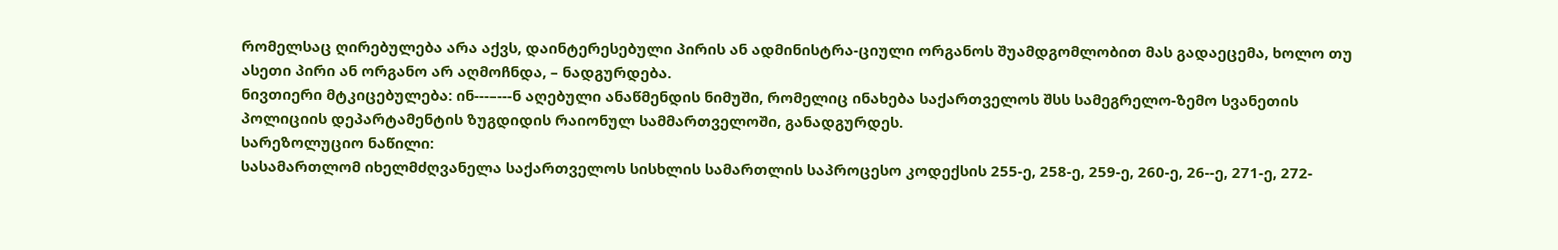რომელსაც ღირებულება არა აქვს, დაინტერესებული პირის ან ადმინისტრა-ციული ორგანოს შუამდგომლობით მას გადაეცემა, ხოლო თუ ასეთი პირი ან ორგანო არ აღმოჩნდა, – ნადგურდება.
ნივთიერი მტკიცებულება: ინ---–---ნ აღებული ანაწმენდის ნიმუში, რომელიც ინახება საქართველოს შსს სამეგრელო-ზემო სვანეთის პოლიციის დეპარტამენტის ზუგდიდის რაიონულ სამმართველოში, განადგურდეს.
სარეზოლუციო ნაწილი:
სასამართლომ იხელმძღვანელა საქართველოს სისხლის სამართლის საპროცესო კოდექსის 255-ე, 258-ე, 259-ე, 260-ე, 26--ე, 271-ე, 272-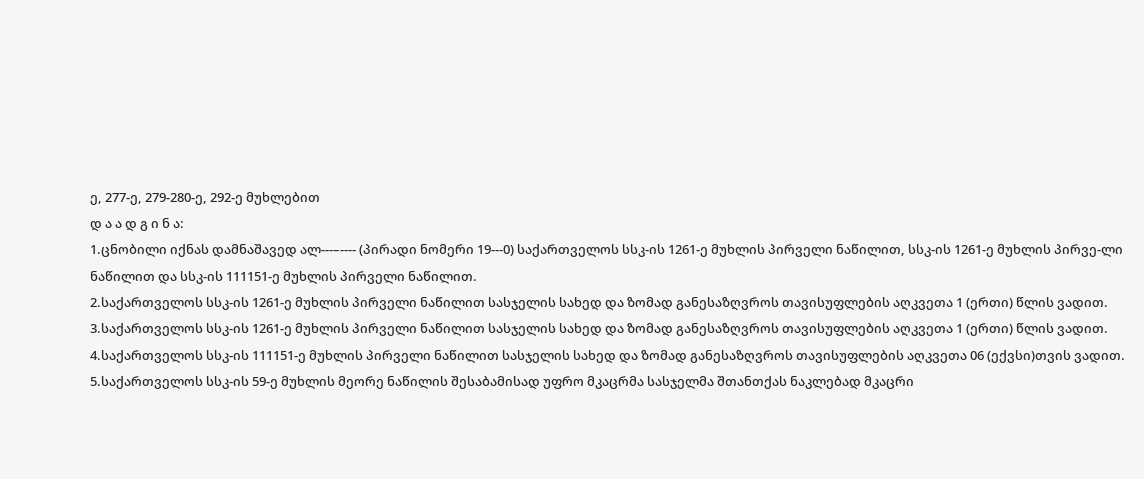ე, 277-ე, 279-280-ე, 292-ე მუხლებით
დ ა ა დ გ ი ნ ა:
1.ცნობილი იქნას დამნაშავედ ალ---–---- (პირადი ნომერი 19---0) საქართველოს სსკ-ის 1261-ე მუხლის პირველი ნაწილით, სსკ-ის 1261-ე მუხლის პირვე-ლი ნაწილით და სსკ-ის 111151-ე მუხლის პირველი ნაწილით.
2.საქართველოს სსკ-ის 1261-ე მუხლის პირველი ნაწილით სასჯელის სახედ და ზომად განესაზღვროს თავისუფლების აღკვეთა 1 (ერთი) წლის ვადით.
3.საქართველოს სსკ-ის 1261-ე მუხლის პირველი ნაწილით სასჯელის სახედ და ზომად განესაზღვროს თავისუფლების აღკვეთა 1 (ერთი) წლის ვადით.
4.საქართველოს სსკ-ის 111151-ე მუხლის პირველი ნაწილით სასჯელის სახედ და ზომად განესაზღვროს თავისუფლების აღკვეთა 06 (ექვსი)თვის ვადით.
5.საქართველოს სსკ-ის 59-ე მუხლის მეორე ნაწილის შესაბამისად უფრო მკაცრმა სასჯელმა შთანთქას ნაკლებად მკაცრი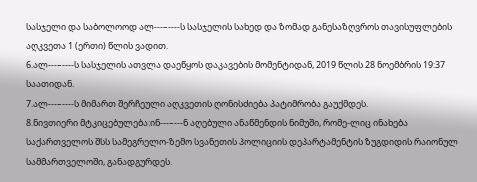სასჯელი და საბოლოოდ ალ---–----ს სასჯელის სახედ და ზომად განესაზღვროს თავისუფლების აღკვეთა 1 (ერთი) წლის ვადით.
6.ალ---–----ს სასჯელის ათვლა დაეწყოს დაკავების მომენტიდან, 2019 წლის 28 ნოემბრის 19:37 საათიდან.
7.ალ---–----ს მიმართ შერჩეული აღკვეთის ღონისძიება პატიმრობა გაუქმდეს.
8.ნივთიერი მტკიცებულება:ინ---–---ნ აღებული ანაწმენდის ნიმუში, რომე-ლიც ინახება საქართველოს შსს სამეგრელო-ზემო სვანეთის პოლიციის დეპარტამენტის ზუგდიდის რაიონულ სამმართველოში, განადგურდეს.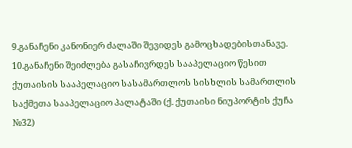9.განაჩენი კანონიერ ძალაში შევიდეს გამოცხადებისთანავე.
10.განაჩენი შეიძლება გასაჩივრდეს სააპელაციო წესით ქუთაისის სააპელაციო სასამართლოს სისხლის სამართლის საქმეთა სააპელაციო პალატაში (ქ. ქუთაისი ნიუპორტის ქუჩა №32)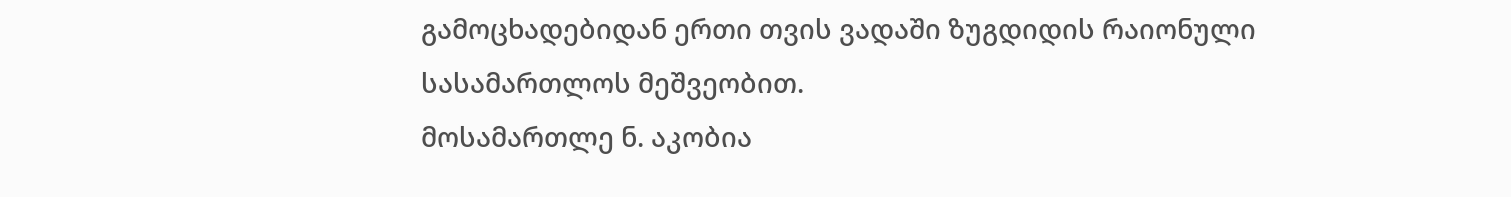გამოცხადებიდან ერთი თვის ვადაში ზუგდიდის რაიონული სასამართლოს მეშვეობით.
მოსამართლე ნ. აკობია